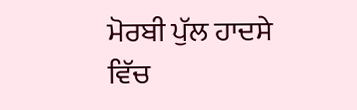ਮੋਰਬੀ ਪੁੱਲ ਹਾਦਸੇ ਵਿੱਚ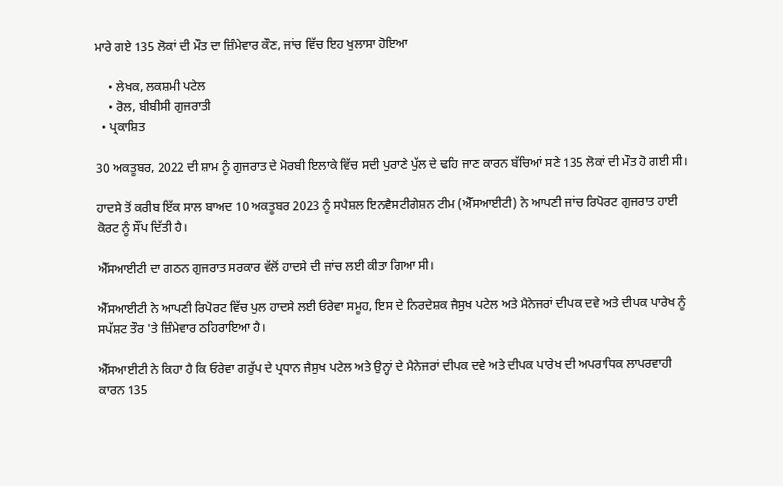ਮਾਰੇ ਗਏ 135 ਲੋਕਾਂ ਦੀ ਮੌਤ ਦਾ ਜ਼ਿੰਮੇਵਾਰ ਕੌਣ, ਜਾਂਚ ਵਿੱਚ ਇਹ ਖੁਲਾਸਾ ਹੋਇਆ

    • ਲੇਖਕ, ਲਕਸ਼ਮੀ ਪਟੇਲ
    • ਰੋਲ, ਬੀਬੀਸੀ ਗੁਜਰਾਤੀ
  • ਪ੍ਰਕਾਸ਼ਿਤ

30 ਅਕਤੂਬਰ, 2022 ਦੀ ਸ਼ਾਮ ਨੂੰ ਗੁਜਰਾਤ ਦੇ ਮੋਰਬੀ ਇਲਾਕੇ ਵਿੱਚ ਸਦੀ ਪੁਰਾਣੇ ਪੁੱਲ ਦੇ ਢਹਿ ਜਾਣ ਕਾਰਨ ਬੱਚਿਆਂ ਸਣੇ 135 ਲੋਕਾਂ ਦੀ ਮੌਤ ਹੋ ਗਈ ਸੀ।

ਹਾਦਸੇ ਤੋਂ ਕਰੀਬ ਇੱਕ ਸਾਲ ਬਾਅਦ 10 ਅਕਤੂਬਰ 2023 ਨੂੰ ਸਪੈਸ਼ਲ ਇਨਵੈਸਟੀਗੇਸ਼ਨ ਟੀਮ (ਐੱਸਆਈਟੀ) ਨੇ ਆਪਣੀ ਜਾਂਚ ਰਿਪੋਰਟ ਗੁਜਰਾਤ ਹਾਈ ਕੋਰਟ ਨੂੰ ਸੌਂਪ ਦਿੱਤੀ ਹੈ।

ਐੱਸਆਈਟੀ ਦਾ ਗਠਨ ਗੁਜਰਾਤ ਸਰਕਾਰ ਵੱਲੋਂ ਹਾਦਸੇ ਦੀ ਜਾਂਚ ਲਈ ਕੀਤਾ ਗਿਆ ਸੀ।

ਐੱਸਆਈਟੀ ਨੇ ਆਪਣੀ ਰਿਪੋਰਟ ਵਿੱਚ ਪੁਲ ਹਾਦਸੇ ਲਈ ਓਰੇਵਾ ਸਮੂਹ, ਇਸ ਦੇ ਨਿਰਦੇਸ਼ਕ ਜੈਸੁਖ ਪਟੇਲ ਅਤੇ ਮੈਨੇਜਰਾਂ ਦੀਪਕ ਦਵੇ ਅਤੇ ਦੀਪਕ ਪਾਰੇਖ ਨੂੰ ਸਪੱਸ਼ਟ ਤੌਰ 'ਤੇ ਜ਼ਿੰਮੇਵਾਰ ਠਹਿਰਾਇਆ ਹੈ।

ਐੱਸਆਈਟੀ ਨੇ ਕਿਹਾ ਹੈ ਕਿ ਓਰੇਵਾ ਗਰੁੱਪ ਦੇ ਪ੍ਰਧਾਨ ਜੈਸੁਖ ਪਟੇਲ ਅਤੇ ਉਨ੍ਹਾਂ ਦੇ ਮੈਨੇਜਰਾਂ ਦੀਪਕ ਦਵੇ ਅਤੇ ਦੀਪਕ ਪਾਰੇਖ ਦੀ ਅਪਰਾਧਿਕ ਲਾਪਰਵਾਹੀ ਕਾਰਨ 135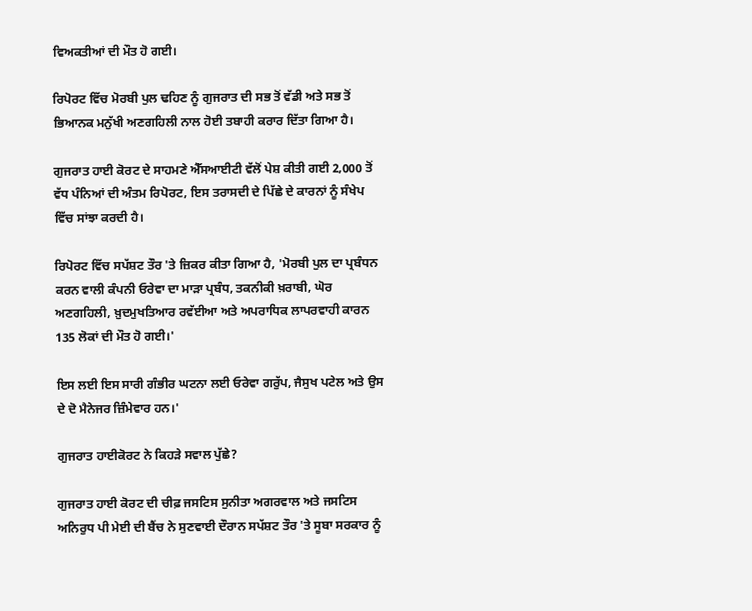ਵਿਅਕਤੀਆਂ ਦੀ ਮੌਤ ਹੋ ਗਈ।

ਰਿਪੋਰਟ ਵਿੱਚ ਮੋਰਬੀ ਪੁਲ ਢਹਿਣ ਨੂੰ ਗੁਜਰਾਤ ਦੀ ਸਭ ਤੋਂ ਵੱਡੀ ਅਤੇ ਸਭ ਤੋਂ ਭਿਆਨਕ ਮਨੁੱਖੀ ਅਣਗਹਿਲੀ ਨਾਲ ਹੋਈ ਤਬਾਹੀ ਕਰਾਰ ਦਿੱਤਾ ਗਿਆ ਹੈ।

ਗੁਜਰਾਤ ਹਾਈ ਕੋਰਟ ਦੇ ਸਾਹਮਣੇ ਐੱਸਆਈਟੀ ਵੱਲੋਂ ਪੇਸ਼ ਕੀਤੀ ਗਈ 2,000 ਤੋਂ ਵੱਧ ਪੰਨਿਆਂ ਦੀ ਅੰਤਮ ਰਿਪੋਰਟ, ਇਸ ਤਰਾਸਦੀ ਦੇ ਪਿੱਛੇ ਦੇ ਕਾਰਨਾਂ ਨੂੰ ਸੰਖੇਪ ਵਿੱਚ ਸਾਂਝਾ ਕਰਦੀ ਹੈ।

ਰਿਪੋਰਟ ਵਿੱਚ ਸਪੱਸ਼ਟ ਤੌਰ 'ਤੇ ਜ਼ਿਕਰ ਕੀਤਾ ਗਿਆ ਹੈ, 'ਮੋਰਬੀ ਪੁਲ ਦਾ ਪ੍ਰਬੰਧਨ ਕਰਨ ਵਾਲੀ ਕੰਪਨੀ ਓਰੇਵਾ ਦਾ ਮਾੜਾ ਪ੍ਰਬੰਧ, ਤਕਨੀਕੀ ਖ਼ਰਾਬੀ, ਘੋਰ ਅਣਗਹਿਲੀ, ਖ਼ੁਦਮੁਖਤਿਆਰ ਰਵੱਈਆ ਅਤੇ ਅਪਰਾਧਿਕ ਲਾਪਰਵਾਹੀ ਕਾਰਨ 135 ਲੋਕਾਂ ਦੀ ਮੌਤ ਹੋ ਗਈ।'

ਇਸ ਲਈ ਇਸ ਸਾਰੀ ਗੰਭੀਰ ਘਟਨਾ ਲਈ ਓਰੇਵਾ ਗਰੁੱਪ, ਜੈਸੁਖ ਪਟੇਲ ਅਤੇ ਉਸ ਦੇ ਦੋ ਮੈਨੇਜਰ ਜ਼ਿੰਮੇਵਾਰ ਹਨ।'

ਗੁਜਰਾਤ ਹਾਈਕੋਰਟ ਨੇ ਕਿਹੜੇ ਸਵਾਲ ਪੁੱਛੇ?

ਗੁਜਰਾਤ ਹਾਈ ਕੋਰਟ ਦੀ ਚੀਫ਼ ਜਸਟਿਸ ਸੁਨੀਤਾ ਅਗਰਵਾਲ ਅਤੇ ਜਸਟਿਸ ਅਨਿਰੁਧ ਪੀ ਮੇਈ ਦੀ ਬੈਂਚ ਨੇ ਸੁਣਵਾਈ ਦੌਰਾਨ ਸਪੱਸ਼ਟ ਤੌਰ 'ਤੇ ਸੂਬਾ ਸਰਕਾਰ ਨੂੰ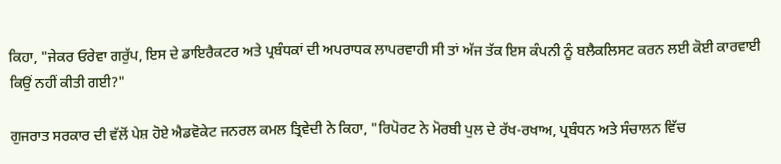ਕਿਹਾ, "ਜੇਕਰ ਓਰੇਵਾ ਗਰੁੱਪ, ਇਸ ਦੇ ਡਾਇਰੈਕਟਰ ਅਤੇ ਪ੍ਰਬੰਧਕਾਂ ਦੀ ਅਪਰਾਧਕ ਲਾਪਰਵਾਹੀ ਸੀ ਤਾਂ ਅੱਜ ਤੱਕ ਇਸ ਕੰਪਨੀ ਨੂੰ ਬਲੈਕਲਿਸਟ ਕਰਨ ਲਈ ਕੋਈ ਕਾਰਵਾਈ ਕਿਉਂ ਨਹੀਂ ਕੀਤੀ ਗਈ?"

ਗੁਜਰਾਤ ਸਰਕਾਰ ਦੀ ਵੱਲੋਂ ਪੇਸ਼ ਹੋਏ ਐਡਵੋਕੇਟ ਜਨਰਲ ਕਮਲ ਤ੍ਰਿਵੇਦੀ ਨੇ ਕਿਹਾ, "ਰਿਪੋਰਟ ਨੇ ਮੋਰਬੀ ਪੁਲ ਦੇ ਰੱਖ-ਰਖਾਅ, ਪ੍ਰਬੰਧਨ ਅਤੇ ਸੰਚਾਲਨ ਵਿੱਚ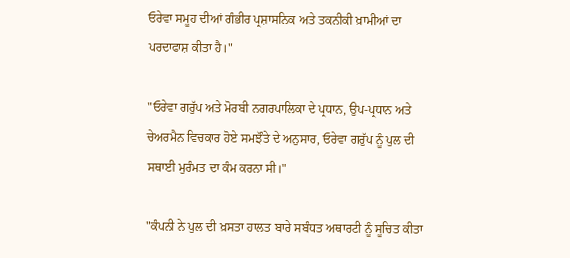ਓਰੇਵਾ ਸਮੂਹ ਦੀਆਂ ਗੰਭੀਰ ਪ੍ਰਸ਼ਾਸਨਿਕ ਅਤੇ ਤਕਨੀਕੀ ਖ਼ਾਮੀਆਂ ਦਾ ਪਰਦਾਫਾਸ਼ ਕੀਤਾ ਹੈ।"

"ਓਰੇਵਾ ਗਰੁੱਪ ਅਤੇ ਮੋਰਬੀ ਨਗਰਪਾਲਿਕਾ ਦੇ ਪ੍ਰਧਾਨ, ਉਪ-ਪ੍ਰਧਾਨ ਅਤੇ ਚੇਅਰਮੈਨ ਵਿਚਕਾਰ ਹੋਏ ਸਮਝੌਤੇ ਦੇ ਅਨੁਸਾਰ, ਓਰੇਵਾ ਗਰੁੱਪ ਨੂੰ ਪੁਲ ਦੀ ਸਥਾਈ ਮੁਰੰਮਤ ਦਾ ਕੰਮ ਕਰਨਾ ਸੀ।"

"ਕੰਪਨੀ ਨੇ ਪੁਲ ਦੀ ਖ਼ਸਤਾ ਹਾਲਤ ਬਾਰੇ ਸਬੰਧਤ ਅਥਾਰਟੀ ਨੂੰ ਸੂਚਿਤ ਕੀਤਾ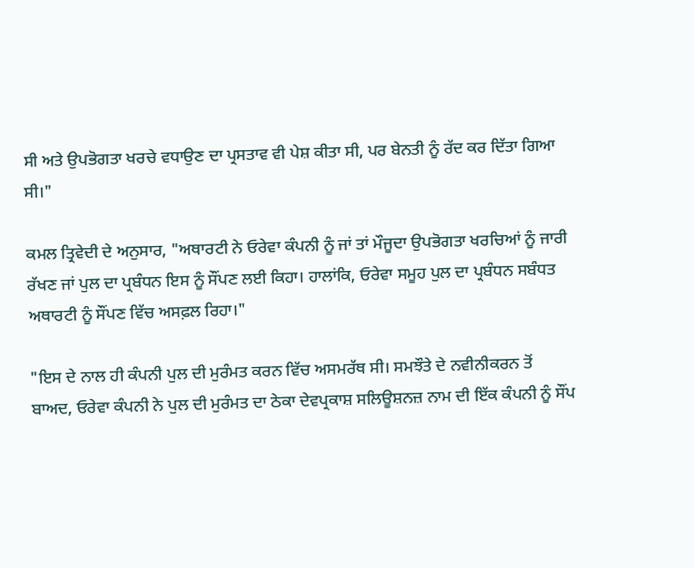ਸੀ ਅਤੇ ਉਪਭੋਗਤਾ ਖਰਚੇ ਵਧਾਉਣ ਦਾ ਪ੍ਰਸਤਾਵ ਵੀ ਪੇਸ਼ ਕੀਤਾ ਸੀ, ਪਰ ਬੇਨਤੀ ਨੂੰ ਰੱਦ ਕਰ ਦਿੱਤਾ ਗਿਆ ਸੀ।"

ਕਮਲ ਤ੍ਰਿਵੇਦੀ ਦੇ ਅਨੁਸਾਰ, "ਅਥਾਰਟੀ ਨੇ ਓਰੇਵਾ ਕੰਪਨੀ ਨੂੰ ਜਾਂ ਤਾਂ ਮੌਜੂਦਾ ਉਪਭੋਗਤਾ ਖਰਚਿਆਂ ਨੂੰ ਜਾਰੀ ਰੱਖਣ ਜਾਂ ਪੁਲ ਦਾ ਪ੍ਰਬੰਧਨ ਇਸ ਨੂੰ ਸੌਂਪਣ ਲਈ ਕਿਹਾ। ਹਾਲਾਂਕਿ, ਓਰੇਵਾ ਸਮੂਹ ਪੁਲ ਦਾ ਪ੍ਰਬੰਧਨ ਸਬੰਧਤ ਅਥਾਰਟੀ ਨੂੰ ਸੌਂਪਣ ਵਿੱਚ ਅਸਫ਼ਲ ਰਿਹਾ।"

"ਇਸ ਦੇ ਨਾਲ ਹੀ ਕੰਪਨੀ ਪੁਲ ਦੀ ਮੁਰੰਮਤ ਕਰਨ ਵਿੱਚ ਅਸਮਰੱਥ ਸੀ। ਸਮਝੌਤੇ ਦੇ ਨਵੀਨੀਕਰਨ ਤੋਂ ਬਾਅਦ, ਓਰੇਵਾ ਕੰਪਨੀ ਨੇ ਪੁਲ ਦੀ ਮੁਰੰਮਤ ਦਾ ਠੇਕਾ ਦੇਵਪ੍ਰਕਾਸ਼ ਸਲਿਊਸ਼ਨਜ਼ ਨਾਮ ਦੀ ਇੱਕ ਕੰਪਨੀ ਨੂੰ ਸੌਂਪ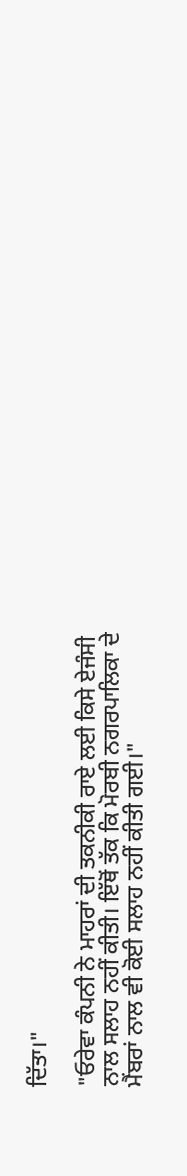ਦਿੱਤਾ।"

"ਓਰੇਵਾ ਕੰਪਨੀ ਨੇ ਮਾਹਰਾਂ ਦੀ ਤਕਨੀਕੀ ਰਾਏ ਲਈ ਕਿਸੇ ਏਜੰਸੀ ਨਾਲ ਸਲਾਹ ਨਹੀਂ ਕੀਤੀ। ਇੱਥੋਂ ਤੱਕ ਕਿ ਮੋਰਬੀ ਨਗਰਪਾਲਿਕਾ ਦੇ ਮੈਂਬਰਾਂ ਨਾਲ ਵੀ ਕੋਈ ਸਲਾਹ ਨਹੀਂ ਕੀਤੀ ਗਈ।"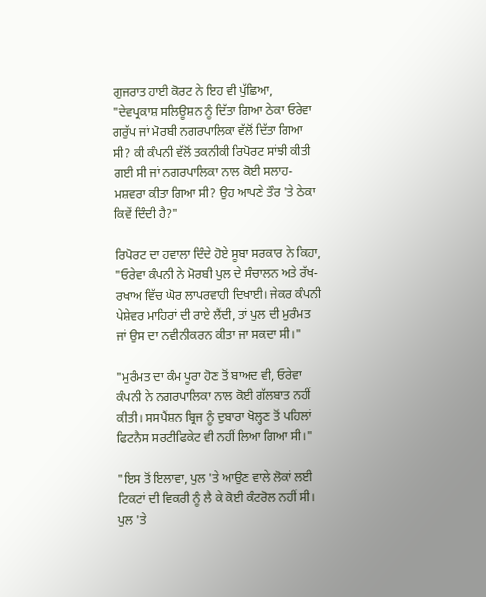ਗੁਜਰਾਤ ਹਾਈ ਕੋਰਟ ਨੇ ਇਹ ਵੀ ਪੁੱਛਿਆ, "ਦੇਵਪ੍ਰਕਾਸ਼ ਸਲਿਊਸ਼ਨ ਨੂੰ ਦਿੱਤਾ ਗਿਆ ਠੇਕਾ ਓਰੇਵਾ ਗਰੁੱਪ ਜਾਂ ਮੋਰਬੀ ਨਗਰਪਾਲਿਕਾ ਵੱਲੋਂ ਦਿੱਤਾ ਗਿਆ ਸੀ? ਕੀ ਕੰਪਨੀ ਵੱਲੋਂ ਤਕਨੀਕੀ ਰਿਪੋਰਟ ਸਾਂਝੀ ਕੀਤੀ ਗਈ ਸੀ ਜਾਂ ਨਗਰਪਾਲਿਕਾ ਨਾਲ ਕੋਈ ਸਲਾਹ-ਮਸ਼ਵਰਾ ਕੀਤਾ ਗਿਆ ਸੀ? ਉਹ ਆਪਣੇ ਤੌਰ 'ਤੇ ਠੇਕਾ ਕਿਵੇਂ ਦਿੰਦੀ ਹੈ?"

ਰਿਪੋਰਟ ਦਾ ਹਵਾਲਾ ਦਿੰਦੇ ਹੋਏ ਸੂਬਾ ਸਰਕਾਰ ਨੇ ਕਿਹਾ, "ਓਰੇਵਾ ਕੰਪਨੀ ਨੇ ਮੋਰਬੀ ਪੁਲ ਦੇ ਸੰਚਾਲਨ ਅਤੇ ਰੱਖ-ਰਖਾਅ ਵਿੱਚ ਘੋਰ ਲਾਪਰਵਾਹੀ ਦਿਖਾਈ। ਜੇਕਰ ਕੰਪਨੀ ਪੇਸ਼ੇਵਰ ਮਾਹਿਰਾਂ ਦੀ ਰਾਏ ਲੈਂਦੀ, ਤਾਂ ਪੁਲ ਦੀ ਮੁਰੰਮਤ ਜਾਂ ਉਸ ਦਾ ਨਵੀਨੀਕਰਨ ਕੀਤਾ ਜਾ ਸਕਦਾ ਸੀ।"

"ਮੁਰੰਮਤ ਦਾ ਕੰਮ ਪੂਰਾ ਹੋਣ ਤੋਂ ਬਾਅਦ ਵੀ, ਓਰੇਵਾ ਕੰਪਨੀ ਨੇ ਨਗਰਪਾਲਿਕਾ ਨਾਲ ਕੋਈ ਗੱਲਬਾਤ ਨਹੀਂ ਕੀਤੀ। ਸਸਪੈਂਸ਼ਨ ਬ੍ਰਿਜ ਨੂੰ ਦੁਬਾਰਾ ਖੋਲ੍ਹਣ ਤੋਂ ਪਹਿਲਾਂ ਫਿਟਨੈਸ ਸਰਟੀਫਿਕੇਟ ਵੀ ਨਹੀਂ ਲਿਆ ਗਿਆ ਸੀ।"

"ਇਸ ਤੋਂ ਇਲਾਵਾ, ਪੁਲ 'ਤੇ ਆਉਣ ਵਾਲੇ ਲੋਕਾਂ ਲਈ ਟਿਕਟਾਂ ਦੀ ਵਿਕਰੀ ਨੂੰ ਲੈ ਕੇ ਕੋਈ ਕੰਟਰੋਲ ਨਹੀਂ ਸੀ। ਪੁਲ 'ਤੇ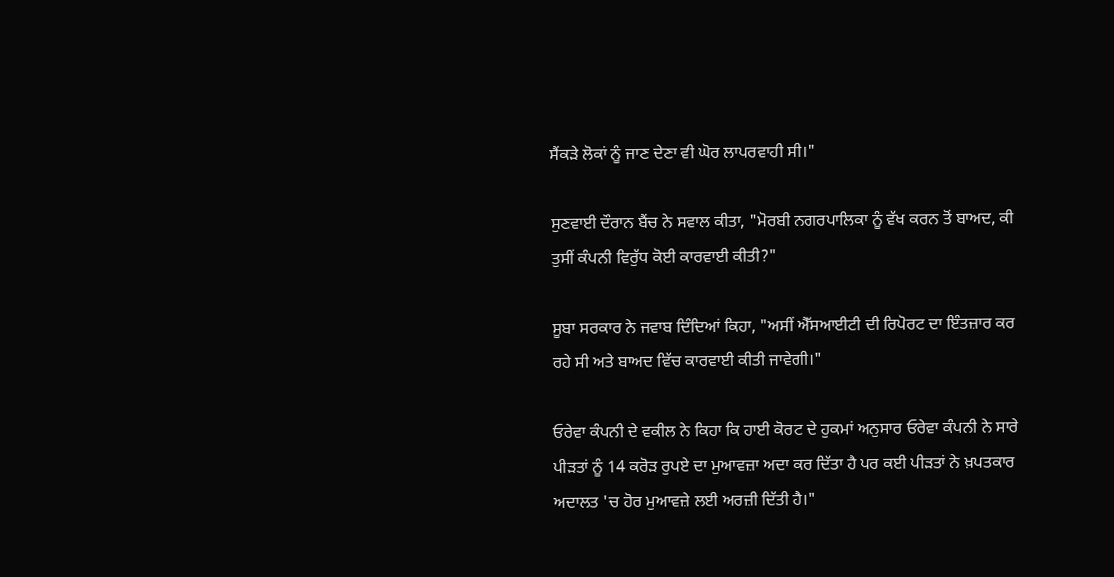ਸੈਂਕੜੇ ਲੋਕਾਂ ਨੂੰ ਜਾਣ ਦੇਣਾ ਵੀ ਘੋਰ ਲਾਪਰਵਾਹੀ ਸੀ।"

ਸੁਣਵਾਈ ਦੌਰਾਨ ਬੈਂਚ ਨੇ ਸਵਾਲ ਕੀਤਾ, "ਮੋਰਬੀ ਨਗਰਪਾਲਿਕਾ ਨੂੰ ਵੱਖ ਕਰਨ ਤੋਂ ਬਾਅਦ, ਕੀ ਤੁਸੀਂ ਕੰਪਨੀ ਵਿਰੁੱਧ ਕੋਈ ਕਾਰਵਾਈ ਕੀਤੀ?"

ਸੂਬਾ ਸਰਕਾਰ ਨੇ ਜਵਾਬ ਦਿੰਦਿਆਂ ਕਿਹਾ, "ਅਸੀਂ ਐੱਸਆਈਟੀ ਦੀ ਰਿਪੋਰਟ ਦਾ ਇੰਤਜ਼ਾਰ ਕਰ ਰਹੇ ਸੀ ਅਤੇ ਬਾਅਦ ਵਿੱਚ ਕਾਰਵਾਈ ਕੀਤੀ ਜਾਵੇਗੀ।"

ਓਰੇਵਾ ਕੰਪਨੀ ਦੇ ਵਕੀਲ ਨੇ ਕਿਹਾ ਕਿ ਹਾਈ ਕੋਰਟ ਦੇ ਹੁਕਮਾਂ ਅਨੁਸਾਰ ਓਰੇਵਾ ਕੰਪਨੀ ਨੇ ਸਾਰੇ ਪੀੜਤਾਂ ਨੂੰ 14 ਕਰੋੜ ਰੁਪਏ ਦਾ ਮੁਆਵਜ਼ਾ ਅਦਾ ਕਰ ਦਿੱਤਾ ਹੈ ਪਰ ਕਈ ਪੀੜਤਾਂ ਨੇ ਖ਼ਪਤਕਾਰ ਅਦਾਲਤ 'ਚ ਹੋਰ ਮੁਆਵਜ਼ੇ ਲਈ ਅਰਜ਼ੀ ਦਿੱਤੀ ਹੈ।"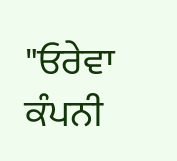"ਓਰੇਵਾ ਕੰਪਨੀ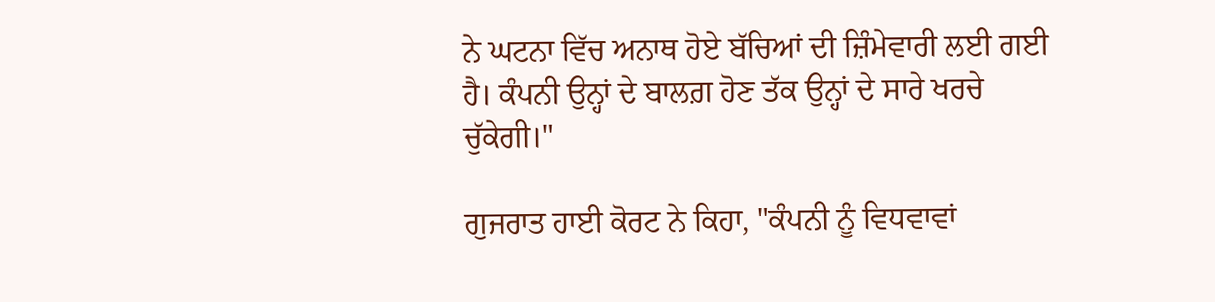ਨੇ ਘਟਨਾ ਵਿੱਚ ਅਨਾਥ ਹੋਏ ਬੱਚਿਆਂ ਦੀ ਜ਼ਿੰਮੇਵਾਰੀ ਲਈ ਗਈ ਹੈ। ਕੰਪਨੀ ਉਨ੍ਹਾਂ ਦੇ ਬਾਲਗ਼ ਹੋਣ ਤੱਕ ਉਨ੍ਹਾਂ ਦੇ ਸਾਰੇ ਖਰਚੇ ਚੁੱਕੇਗੀ।"

ਗੁਜਰਾਤ ਹਾਈ ਕੋਰਟ ਨੇ ਕਿਹਾ, "ਕੰਪਨੀ ਨੂੰ ਵਿਧਵਾਵਾਂ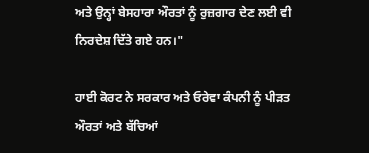ਅਤੇ ਉਨ੍ਹਾਂ ਬੇਸਹਾਰਾ ਔਰਤਾਂ ਨੂੰ ਰੁਜ਼ਗਾਰ ਦੇਣ ਲਈ ਵੀ ਨਿਰਦੇਸ਼ ਦਿੱਤੇ ਗਏ ਹਨ।"

ਹਾਈ ਕੋਰਟ ਨੇ ਸਰਕਾਰ ਅਤੇ ਓਰੇਵਾ ਕੰਪਨੀ ਨੂੰ ਪੀੜਤ ਔਰਤਾਂ ਅਤੇ ਬੱਚਿਆਂ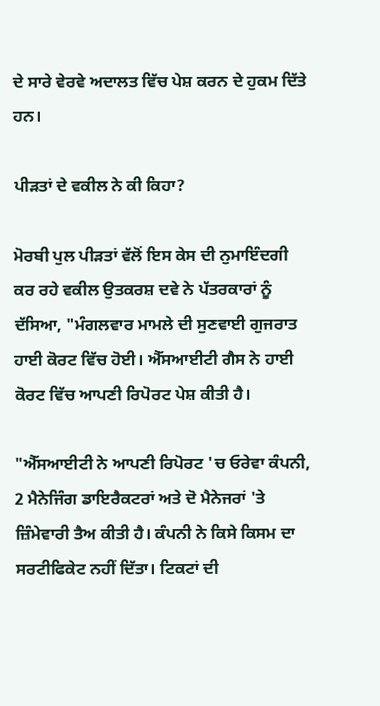ਦੇ ਸਾਰੇ ਵੇਰਵੇ ਅਦਾਲਤ ਵਿੱਚ ਪੇਸ਼ ਕਰਨ ਦੇ ਹੁਕਮ ਦਿੱਤੇ ਹਨ।

ਪੀੜਤਾਂ ਦੇ ਵਕੀਲ ਨੇ ਕੀ ਕਿਹਾ?

ਮੋਰਬੀ ਪੁਲ ਪੀੜਤਾਂ ਵੱਲੋਂ ਇਸ ਕੇਸ ਦੀ ਨੁਮਾਇੰਦਗੀ ਕਰ ਰਹੇ ਵਕੀਲ ਉਤਕਰਸ਼ ਦਵੇ ਨੇ ਪੱਤਰਕਾਰਾਂ ਨੂੰ ਦੱਸਿਆ, "ਮੰਗਲਵਾਰ ਮਾਮਲੇ ਦੀ ਸੁਣਵਾਈ ਗੁਜਰਾਤ ਹਾਈ ਕੋਰਟ ਵਿੱਚ ਹੋਈ। ਐੱਸਆਈਟੀ ਗੈਸ ਨੇ ਹਾਈ ਕੋਰਟ ਵਿੱਚ ਆਪਣੀ ਰਿਪੋਰਟ ਪੇਸ਼ ਕੀਤੀ ਹੈ।

"ਐੱਸਆਈਟੀ ਨੇ ਆਪਣੀ ਰਿਪੋਰਟ 'ਚ ਓਰੇਵਾ ਕੰਪਨੀ, 2 ਮੈਨੇਜਿੰਗ ਡਾਇਰੈਕਟਰਾਂ ਅਤੇ ਦੋ ਮੈਨੇਜਰਾਂ 'ਤੇ ਜ਼ਿੰਮੇਵਾਰੀ ਤੈਅ ਕੀਤੀ ਹੈ। ਕੰਪਨੀ ਨੇ ਕਿਸੇ ਕਿਸਮ ਦਾ ਸਰਟੀਫਿਕੇਟ ਨਹੀਂ ਦਿੱਤਾ। ਟਿਕਟਾਂ ਦੀ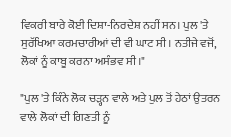ਵਿਕਰੀ ਬਾਰੇ ਕੋਈ ਦਿਸ਼ਾ-ਨਿਰਦੇਸ਼ ਨਹੀਂ ਸਨ। ਪੁਲ 'ਤੇ ਸੁਰੱਖਿਆ ਕਰਮਚਾਰੀਆਂ ਦੀ ਵੀ ਘਾਟ ਸੀ। ਨਤੀਜੇ ਵਜੋਂ, ਲੋਕਾਂ ਨੂੰ ਕਾਬੂ ਕਰਨਾ ਅਸੰਭਵ ਸੀ।"

"ਪੁਲ 'ਤੇ ਕਿੰਨੇ ਲੋਕ ਚੜ੍ਹਨ ਵਾਲੇ ਅਤੇ ਪੁਲ ਤੋਂ ਹੇਠਾਂ ਉਤਰਨ ਵਾਲੇ ਲੋਕਾਂ ਦੀ ਗਿਣਤੀ ਨੂੰ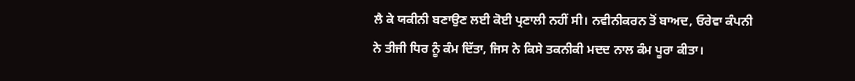ਲੈ ਕੇ ਯਕੀਨੀ ਬਣਾਉਣ ਲਈ ਕੋਈ ਪ੍ਰਣਾਲੀ ਨਹੀਂ ਸੀ। ਨਵੀਨੀਕਰਨ ਤੋਂ ਬਾਅਦ, ਓਰੇਵਾ ਕੰਪਨੀ ਨੇ ਤੀਜੀ ਧਿਰ ਨੂੰ ਕੰਮ ਦਿੱਤਾ, ਜਿਸ ਨੇ ਕਿਸੇ ਤਕਨੀਕੀ ਮਦਦ ਨਾਲ ਕੰਮ ਪੂਰਾ ਕੀਤਾ।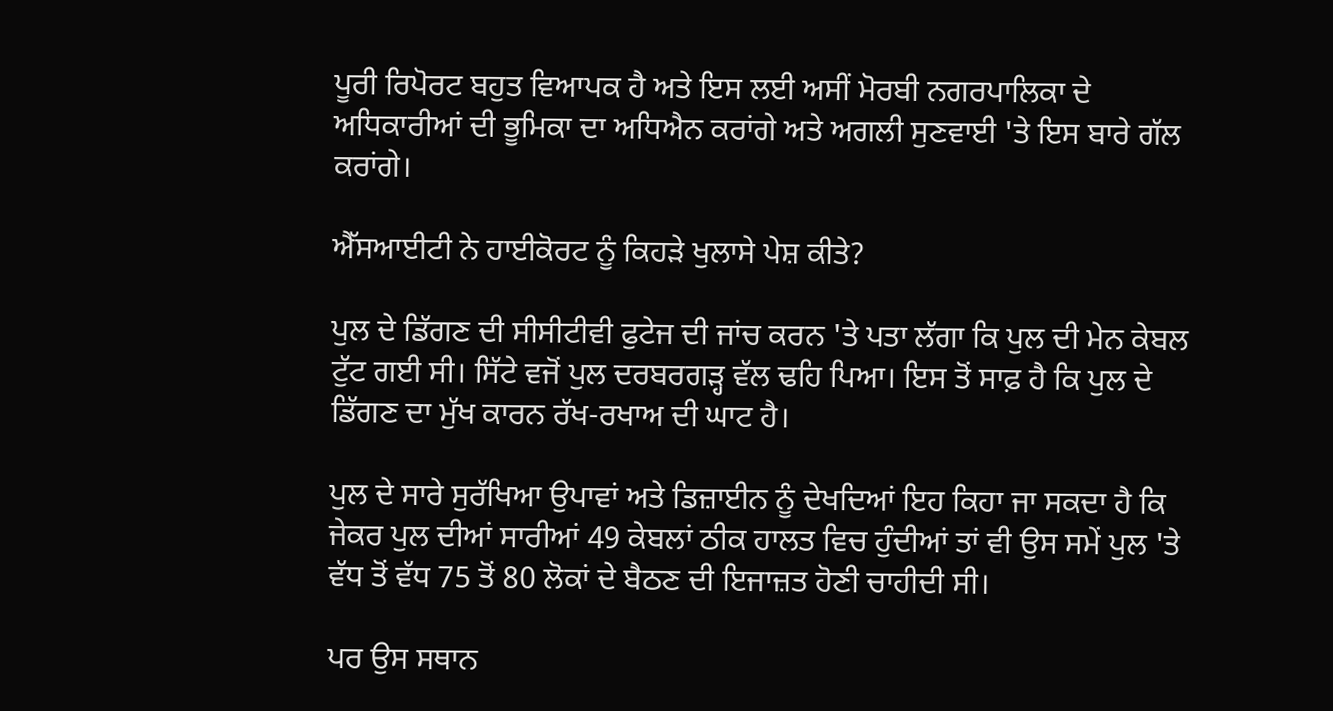ਪੂਰੀ ਰਿਪੋਰਟ ਬਹੁਤ ਵਿਆਪਕ ਹੈ ਅਤੇ ਇਸ ਲਈ ਅਸੀਂ ਮੋਰਬੀ ਨਗਰਪਾਲਿਕਾ ਦੇ ਅਧਿਕਾਰੀਆਂ ਦੀ ਭੂਮਿਕਾ ਦਾ ਅਧਿਐਨ ਕਰਾਂਗੇ ਅਤੇ ਅਗਲੀ ਸੁਣਵਾਈ 'ਤੇ ਇਸ ਬਾਰੇ ਗੱਲ ਕਰਾਂਗੇ।

ਐੱਸਆਈਟੀ ਨੇ ਹਾਈਕੋਰਟ ਨੂੰ ਕਿਹੜੇ ਖੁਲਾਸੇ ਪੇਸ਼ ਕੀਤੇ?

ਪੁਲ ਦੇ ਡਿੱਗਣ ਦੀ ਸੀਸੀਟੀਵੀ ਫੁਟੇਜ ਦੀ ਜਾਂਚ ਕਰਨ 'ਤੇ ਪਤਾ ਲੱਗਾ ਕਿ ਪੁਲ ਦੀ ਮੇਨ ਕੇਬਲ ਟੁੱਟ ਗਈ ਸੀ। ਸਿੱਟੇ ਵਜੋਂ ਪੁਲ ਦਰਬਰਗੜ੍ਹ ਵੱਲ ਢਹਿ ਪਿਆ। ਇਸ ਤੋਂ ਸਾਫ਼ ਹੈ ਕਿ ਪੁਲ ਦੇ ਡਿੱਗਣ ਦਾ ਮੁੱਖ ਕਾਰਨ ਰੱਖ-ਰਖਾਅ ਦੀ ਘਾਟ ਹੈ।

ਪੁਲ ਦੇ ਸਾਰੇ ਸੁਰੱਖਿਆ ਉਪਾਵਾਂ ਅਤੇ ਡਿਜ਼ਾਈਨ ਨੂੰ ਦੇਖਦਿਆਂ ਇਹ ਕਿਹਾ ਜਾ ਸਕਦਾ ਹੈ ਕਿ ਜੇਕਰ ਪੁਲ ਦੀਆਂ ਸਾਰੀਆਂ 49 ਕੇਬਲਾਂ ਠੀਕ ਹਾਲਤ ਵਿਚ ਹੁੰਦੀਆਂ ਤਾਂ ਵੀ ਉਸ ਸਮੇਂ ਪੁਲ 'ਤੇ ਵੱਧ ਤੋਂ ਵੱਧ 75 ਤੋਂ 80 ਲੋਕਾਂ ਦੇ ਬੈਠਣ ਦੀ ਇਜਾਜ਼ਤ ਹੋਣੀ ਚਾਹੀਦੀ ਸੀ।

ਪਰ ਉਸ ਸਥਾਨ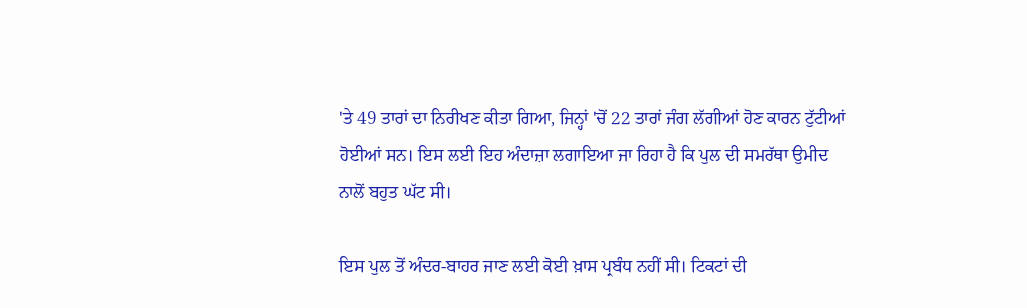'ਤੇ 49 ਤਾਰਾਂ ਦਾ ਨਿਰੀਖਣ ਕੀਤਾ ਗਿਆ, ਜਿਨ੍ਹਾਂ 'ਚੋਂ 22 ਤਾਰਾਂ ਜੰਗ ਲੱਗੀਆਂ ਹੋਣ ਕਾਰਨ ਟੁੱਟੀਆਂ ਹੋਈਆਂ ਸਨ। ਇਸ ਲਈ ਇਹ ਅੰਦਾਜ਼ਾ ਲਗਾਇਆ ਜਾ ਰਿਹਾ ਹੈ ਕਿ ਪੁਲ ਦੀ ਸਮਰੱਥਾ ਉਮੀਦ ਨਾਲੋਂ ਬਹੁਤ ਘੱਟ ਸੀ।

ਇਸ ਪੁਲ ਤੋਂ ਅੰਦਰ-ਬਾਹਰ ਜਾਣ ਲਈ ਕੋਈ ਖ਼ਾਸ ਪ੍ਰਬੰਧ ਨਹੀਂ ਸੀ। ਟਿਕਟਾਂ ਦੀ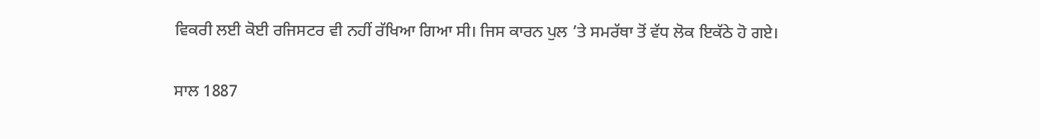ਵਿਕਰੀ ਲਈ ਕੋਈ ਰਜਿਸਟਰ ਵੀ ਨਹੀਂ ਰੱਖਿਆ ਗਿਆ ਸੀ। ਜਿਸ ਕਾਰਨ ਪੁਲ ’ਤੇ ਸਮਰੱਥਾ ਤੋਂ ਵੱਧ ਲੋਕ ਇਕੱਠੇ ਹੋ ਗਏ।

ਸਾਲ 1887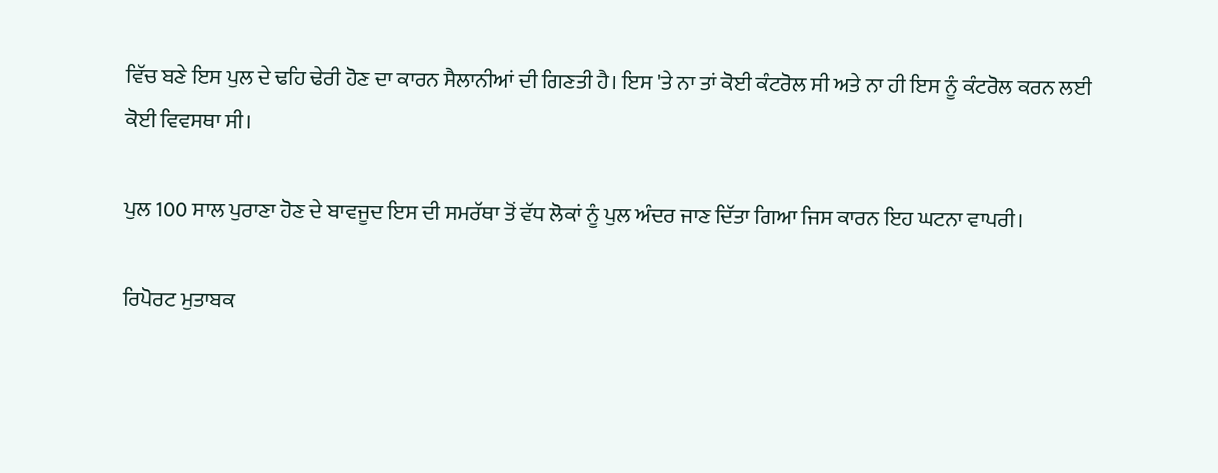ਵਿੱਚ ਬਣੇ ਇਸ ਪੁਲ ਦੇ ਢਹਿ ਢੇਰੀ ਹੋਣ ਦਾ ਕਾਰਨ ਸੈਲਾਨੀਆਂ ਦੀ ਗਿਣਤੀ ਹੈ। ਇਸ 'ਤੇ ਨਾ ਤਾਂ ਕੋਈ ਕੰਟਰੋਲ ਸੀ ਅਤੇ ਨਾ ਹੀ ਇਸ ਨੂੰ ਕੰਟਰੋਲ ਕਰਨ ਲਈ ਕੋਈ ਵਿਵਸਥਾ ਸੀ।

ਪੁਲ 100 ਸਾਲ ਪੁਰਾਣਾ ਹੋਣ ਦੇ ਬਾਵਜੂਦ ਇਸ ਦੀ ਸਮਰੱਥਾ ਤੋਂ ਵੱਧ ਲੋਕਾਂ ਨੂੰ ਪੁਲ ਅੰਦਰ ਜਾਣ ਦਿੱਤਾ ਗਿਆ ਜਿਸ ਕਾਰਨ ਇਹ ਘਟਨਾ ਵਾਪਰੀ।

ਰਿਪੋਰਟ ਮੁਤਾਬਕ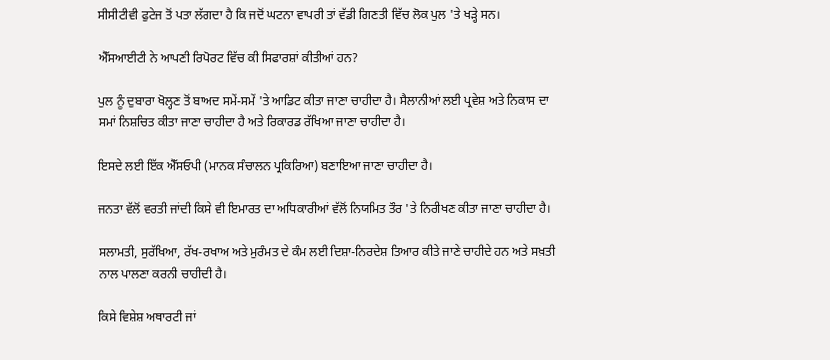ਸੀਸੀਟੀਵੀ ਫੁਟੇਜ ਤੋਂ ਪਤਾ ਲੱਗਦਾ ਹੈ ਕਿ ਜਦੋਂ ਘਟਨਾ ਵਾਪਰੀ ਤਾਂ ਵੱਡੀ ਗਿਣਤੀ ਵਿੱਚ ਲੋਕ ਪੁਲ 'ਤੇ ਖੜ੍ਹੇ ਸਨ।

ਐੱਸਆਈਟੀ ਨੇ ਆਪਣੀ ਰਿਪੋਰਟ ਵਿੱਚ ਕੀ ਸਿਫਾਰਸ਼ਾਂ ਕੀਤੀਆਂ ਹਨ?

ਪੁਲ ਨੂੰ ਦੁਬਾਰਾ ਖੋਲ੍ਹਣ ਤੋਂ ਬਾਅਦ ਸਮੇਂ-ਸਮੇਂ 'ਤੇ ਆਡਿਟ ਕੀਤਾ ਜਾਣਾ ਚਾਹੀਦਾ ਹੈ। ਸੈਲਾਨੀਆਂ ਲਈ ਪ੍ਰਵੇਸ਼ ਅਤੇ ਨਿਕਾਸ ਦਾ ਸਮਾਂ ਨਿਸ਼ਚਿਤ ਕੀਤਾ ਜਾਣਾ ਚਾਹੀਦਾ ਹੈ ਅਤੇ ਰਿਕਾਰਡ ਰੱਖਿਆ ਜਾਣਾ ਚਾਹੀਦਾ ਹੈ।

ਇਸਦੇ ਲਈ ਇੱਕ ਐੱਸਓਪੀ (ਮਾਨਕ ਸੰਚਾਲਨ ਪ੍ਰਕਿਰਿਆ) ਬਣਾਇਆ ਜਾਣਾ ਚਾਹੀਦਾ ਹੈ।

ਜਨਤਾ ਵੱਲੋਂ ਵਰਤੀ ਜਾਂਦੀ ਕਿਸੇ ਵੀ ਇਮਾਰਤ ਦਾ ਅਧਿਕਾਰੀਆਂ ਵੱਲੋਂ ਨਿਯਮਿਤ ਤੌਰ 'ਤੇ ਨਿਰੀਖਣ ਕੀਤਾ ਜਾਣਾ ਚਾਹੀਦਾ ਹੈ।

ਸਲਾਮਤੀ, ਸੁਰੱਖਿਆ, ਰੱਖ-ਰਖਾਅ ਅਤੇ ਮੁਰੰਮਤ ਦੇ ਕੰਮ ਲਈ ਦਿਸ਼ਾ-ਨਿਰਦੇਸ਼ ਤਿਆਰ ਕੀਤੇ ਜਾਣੇ ਚਾਹੀਦੇ ਹਨ ਅਤੇ ਸਖ਼ਤੀ ਨਾਲ ਪਾਲਣਾ ਕਰਨੀ ਚਾਹੀਦੀ ਹੈ।

ਕਿਸੇ ਵਿਸ਼ੇਸ਼ ਅਥਾਰਟੀ ਜਾਂ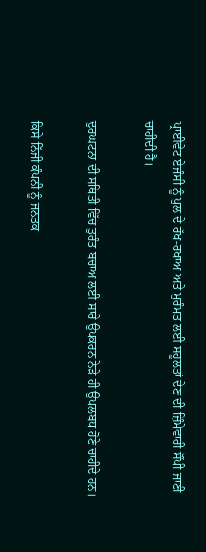ਪ੍ਰਾਈਵੇਟ ਏਜੰਸੀ ਨੂੰ ਪੁਲ ਦੇ ਰੱਖ-ਰਖਾਅ ਅਤੇ ਮੁਰੰਮਤ ਲਈ ਸਹੂਲਤਾਂ ਦੇਣ ਦੀ ਜ਼ਿੰਮੇਵਾਰੀ ਸੌਂਪੀ ਜਾਣੀ ਚਾਹੀਦੀ ਹੈ।

ਦੁਰਘਟਨਾ ਦੀ ਸਥਿਤੀ ਵਿੱਚ ਤੁਰੰਤ ਬਚਾਅ ਲਈ ਸਾਰੇ ਉਪਕਰਨ ਨੇੜੇ ਹੀ ਉਪਲਬਧ ਹੋਣੇ ਚਾਹੀਦੇ ਹਨ।

ਕਿਸੇ ਨਿੱਜੀ ਕੰਪਨੀ ਨੂੰ ਜਨਤਕ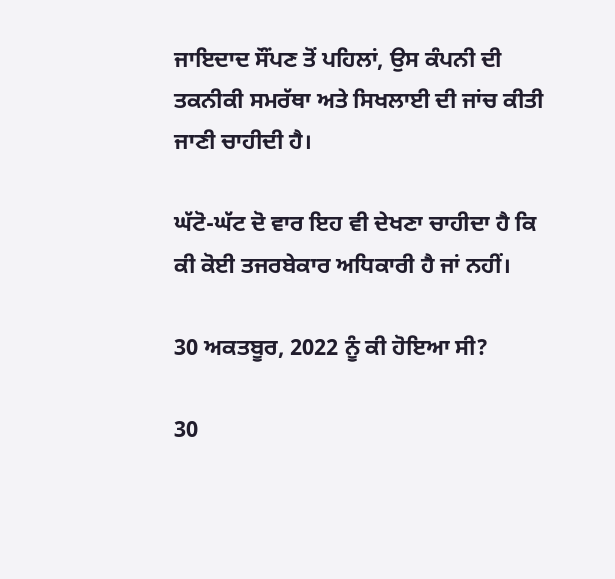ਜਾਇਦਾਦ ਸੌਂਪਣ ਤੋਂ ਪਹਿਲਾਂ, ਉਸ ਕੰਪਨੀ ਦੀ ਤਕਨੀਕੀ ਸਮਰੱਥਾ ਅਤੇ ਸਿਖਲਾਈ ਦੀ ਜਾਂਚ ਕੀਤੀ ਜਾਣੀ ਚਾਹੀਦੀ ਹੈ।

ਘੱਟੋ-ਘੱਟ ਦੋ ਵਾਰ ਇਹ ਵੀ ਦੇਖਣਾ ਚਾਹੀਦਾ ਹੈ ਕਿ ਕੀ ਕੋਈ ਤਜਰਬੇਕਾਰ ਅਧਿਕਾਰੀ ਹੈ ਜਾਂ ਨਹੀਂ।

30 ਅਕਤਬੂਰ, 2022 ਨੂੰ ਕੀ ਹੋਇਆ ਸੀ?

30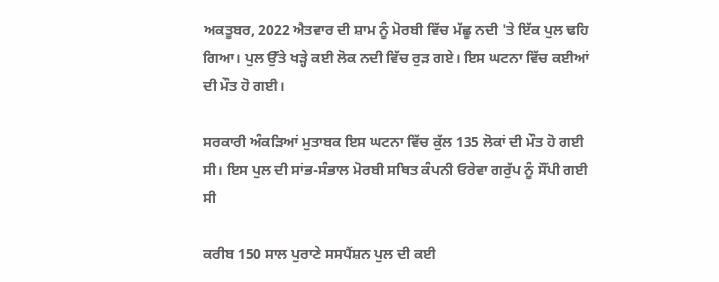ਅਕਤੂਬਰ, 2022 ਐਤਵਾਰ ਦੀ ਸ਼ਾਮ ਨੂੰ ਮੋਰਬੀ ਵਿੱਚ ਮੱਛੂ ਨਦੀ 'ਤੇ ਇੱਕ ਪੁਲ ਢਹਿ ਗਿਆ। ਪੁਲ ਉੱਤੇ ਖੜ੍ਹੇ ਕਈ ਲੋਕ ਨਦੀ ਵਿੱਚ ਰੁੜ ਗਏ। ਇਸ ਘਟਨਾ ਵਿੱਚ ਕਈਆਂ ਦੀ ਮੌਤ ਹੋ ਗਈ।

ਸਰਕਾਰੀ ਅੰਕੜਿਆਂ ਮੁਤਾਬਕ ਇਸ ਘਟਨਾ ਵਿੱਚ ਕੁੱਲ 135 ਲੋਕਾਂ ਦੀ ਮੌਤ ਹੋ ਗਈ ਸੀ। ਇਸ ਪੁਲ ਦੀ ਸਾਂਭ-ਸੰਭਾਲ ਮੋਰਬੀ ਸਥਿਤ ਕੰਪਨੀ ਓਰੇਵਾ ਗਰੁੱਪ ਨੂੰ ਸੌਂਪੀ ਗਈ ਸੀ

ਕਰੀਬ 150 ਸਾਲ ਪੁਰਾਣੇ ਸਸਪੈਂਸ਼ਨ ਪੁਲ ਦੀ ਕਈ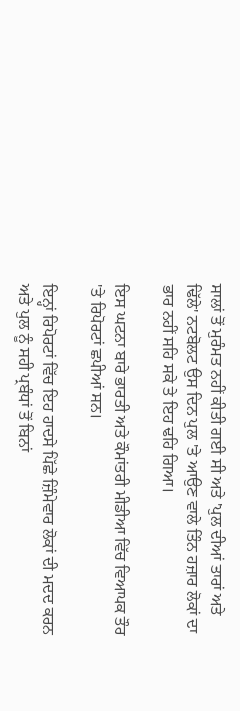ਸਾਲਾਂ ਤੋਂ ਮੁਰੰਮਤ ਨਹੀਂ ਕੀਤੀ ਗਈ ਸੀ ਅਤੇ 'ਪੁਲ ਦੀਆਂ ਤਾਰਾਂ ਅਤੇ ਢਿੱਲੇ' ਨਟਬੋਲਟ ਉਸ ਦਿਨ ਪੁਲ 'ਤੇ ਆਉਣ ਵਾਲੇ ਤਿੰਨ ਹਜ਼ਾਰ ਲੋਕਾਂ ਦਾ ਭਾਰ ਨਹੀਂ ਸਹਿ ਸਕੇ ਤੇ ਇਹ ਢਹਿ ਗਿਆ।

ਇਸ ਘਟਨਾ ਬਾਰੇ ਭਾਰਤੀ ਅਤੇ ਕੌਮਾਂਤਰੀ ਮੀਡੀਆ ਵਿੱਚ ਵਿਆਪਕ ਤੌਰ 'ਤੇ ਰਿਪੋਰਟਾਂ ਛਪੀਆਂ ਸਨ।

ਇਨ੍ਹਾਂ ਰਿਪੋਰਟਾਂ ਵਿੱਚ ਇਹ ਹਾਦਸੇ ਪਿੱਛੇ ਜ਼ਿੰਮੇਵਾਰ ਲੋਕਾਂ ਦੀ ਮਦਦ ਕਰਨ ਅਤੇ ਪੁਲ ਨੂੰ ਸਹੀ ਪ੍ਰਬੰਧਾਂ ਤੋਂ ਬਿਨਾਂ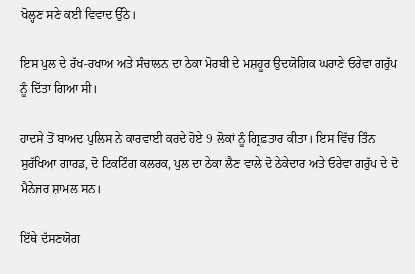ਖੋਲ੍ਹਣ ਸਣੇ ਕਈ ਵਿਵਾਦ ਉੱਠੇ।

ਇਸ ਪੁਲ ਦੇ ਰੱਖ-ਰਖਾਅ ਅਤੇ ਸੰਚਾਲਨ ਦਾ ਠੇਕਾ ਮੋਰਬੀ ਦੇ ਮਸ਼ਹੂਰ ਉਦਯੋਗਿਕ ਘਰਾਣੇ ਓਰੇਵਾ ਗਰੁੱਪ ਨੂੰ ਦਿੱਤਾ ਗਿਆ ਸੀ।

ਹਾਦਸੇ ਤੋਂ ਬਾਅਦ ਪੁਲਿਸ ਨੇ ਕਾਰਵਾਈ ਕਰਦੇ ਹੋਏ 9 ਲੋਕਾਂ ਨੂੰ ਗ੍ਰਿਫ਼ਤਾਰ ਕੀਤਾ। ਇਸ ਵਿੱਚ ਤਿੰਨ ਸੁਰੱਖਿਆ ਗਾਰਡ, ਦੋ ਟਿਕਟਿੰਗ ਕਲਰਕ, ਪੁਲ ਦਾ ਠੇਕਾ ਲੈਣ ਵਾਲੇ ਦੋ ਠੇਕੇਦਾਰ ਅਤੇ ਓਰੇਵਾ ਗਰੁੱਪ ਦੇ ਦੋ ਮੈਨੇਜਰ ਸ਼ਾਮਲ ਸਨ।

ਇੱਥੇ ਦੱਸਣਯੋਗ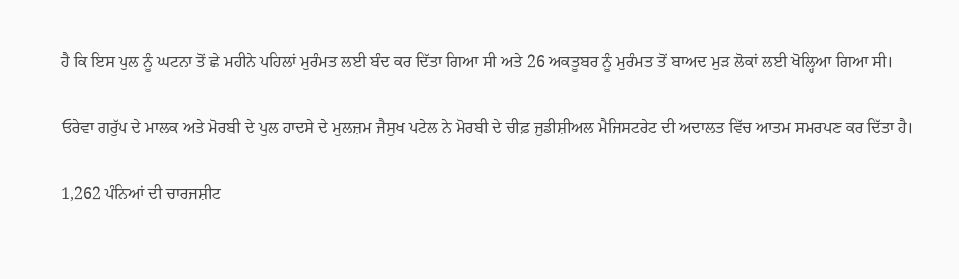ਹੈ ਕਿ ਇਸ ਪੁਲ ਨੂੰ ਘਟਨਾ ਤੋਂ ਛੇ ਮਹੀਨੇ ਪਹਿਲਾਂ ਮੁਰੰਮਤ ਲਈ ਬੰਦ ਕਰ ਦਿੱਤਾ ਗਿਆ ਸੀ ਅਤੇ 26 ਅਕਤੂਬਰ ਨੂੰ ਮੁਰੰਮਤ ਤੋਂ ਬਾਅਦ ਮੁੜ ਲੋਕਾਂ ਲਈ ਖੋਲ੍ਹਿਆ ਗਿਆ ਸੀ।

ਓਰੇਵਾ ਗਰੁੱਪ ਦੇ ਮਾਲਕ ਅਤੇ ਮੋਰਬੀ ਦੇ ਪੁਲ ਹਾਦਸੇ ਦੇ ਮੁਲਜ਼ਮ ਜੈਸੁਖ ਪਟੇਲ ਨੇ ਮੋਰਬੀ ਦੇ ਚੀਫ਼ ਜੁਡੀਸ਼ੀਅਲ ਮੈਜਿਸਟਰੇਟ ਦੀ ਅਦਾਲਤ ਵਿੱਚ ਆਤਮ ਸਮਰਪਣ ਕਰ ਦਿੱਤਾ ਹੈ।

1,262 ਪੰਨਿਆਂ ਦੀ ਚਾਰਜਸ਼ੀਟ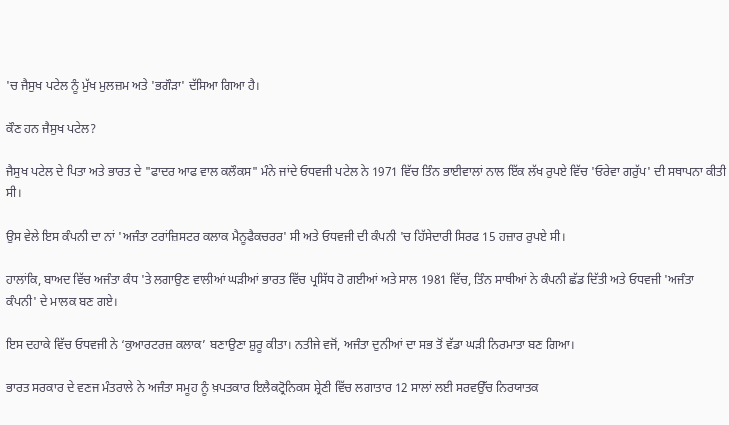'ਚ ਜੈਸੁਖ ਪਟੇਲ ਨੂੰ ਮੁੱਖ ਮੁਲਜ਼ਮ ਅਤੇ 'ਭਗੌੜਾ' ਦੱਸਿਆ ਗਿਆ ਹੈ।

ਕੌਣ ਹਨ ਜੈਸੁਖ ਪਟੇਲ?

ਜੈਸੁਖ ਪਟੇਲ ਦੇ ਪਿਤਾ ਅਤੇ ਭਾਰਤ ਦੇ "ਫਾਦਰ ਆਫ ਵਾਲ ਕਲੌਕਸ" ਮੰਨੇ ਜਾਂਦੇ ਓਧਵਜੀ ਪਟੇਲ ਨੇ 1971 ਵਿੱਚ ਤਿੰਨ ਭਾਈਵਾਲਾਂ ਨਾਲ ਇੱਕ ਲੱਖ ਰੁਪਏ ਵਿੱਚ 'ਓਰੇਵਾ ਗਰੁੱਪ' ਦੀ ਸਥਾਪਨਾ ਕੀਤੀ ਸੀ।

ਉਸ ਵੇਲੇ ਇਸ ਕੰਪਨੀ ਦਾ ਨਾਂ 'ਅਜੰਤਾ ਟਰਾਂਜ਼ਿਸਟਰ ਕਲਾਕ ਮੈਨੂਫੈਕਚਰਰ' ਸੀ ਅਤੇ ਓਧਵਜੀ ਦੀ ਕੰਪਨੀ 'ਚ ਹਿੱਸੇਦਾਰੀ ਸਿਰਫ 15 ਹਜ਼ਾਰ ਰੁਪਏ ਸੀ।

ਹਾਲਾਂਕਿ, ਬਾਅਦ ਵਿੱਚ ਅਜੰਤਾ ਕੰਧ 'ਤੇ ਲਗਾਉਣ ਵਾਲੀਆਂ ਘੜੀਆਂ ਭਾਰਤ ਵਿੱਚ ਪ੍ਰਸਿੱਧ ਹੋ ਗਈਆਂ ਅਤੇ ਸਾਲ 1981 ਵਿੱਚ, ਤਿੰਨ ਸਾਥੀਆਂ ਨੇ ਕੰਪਨੀ ਛੱਡ ਦਿੱਤੀ ਅਤੇ ਓਧਵਜੀ 'ਅਜੰਤਾ ਕੰਪਨੀ' ਦੇ ਮਾਲਕ ਬਣ ਗਏ।

ਇਸ ਦਹਾਕੇ ਵਿੱਚ ਓਧਵਜੀ ਨੇ ‘ਕੁਆਰਟਰਜ਼ ਕਲਾਕ’ ਬਣਾਉਣਾ ਸ਼ੁਰੂ ਕੀਤਾ। ਨਤੀਜੇ ਵਜੋਂ, ਅਜੰਤਾ ਦੁਨੀਆਂ ਦਾ ਸਭ ਤੋਂ ਵੱਡਾ ਘੜੀ ਨਿਰਮਾਤਾ ਬਣ ਗਿਆ।

ਭਾਰਤ ਸਰਕਾਰ ਦੇ ਵਣਜ ਮੰਤਰਾਲੇ ਨੇ ਅਜੰਤਾ ਸਮੂਹ ਨੂੰ ਖ਼ਪਤਕਾਰ ਇਲੈਕਟ੍ਰੋਨਿਕਸ ਸ਼੍ਰੇਣੀ ਵਿੱਚ ਲਗਾਤਾਰ 12 ਸਾਲਾਂ ਲਈ ਸਰਵਉੱਚ ਨਿਰਯਾਤਕ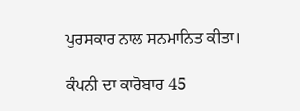ਪੁਰਸਕਾਰ ਨਾਲ ਸਨਮਾਨਿਤ ਕੀਤਾ।

ਕੰਪਨੀ ਦਾ ਕਾਰੋਬਾਰ 45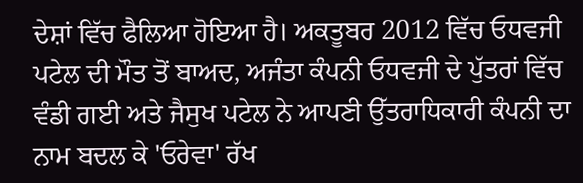ਦੇਸ਼ਾਂ ਵਿੱਚ ਫੈਲਿਆ ਹੋਇਆ ਹੈ। ਅਕਤੂਬਰ 2012 ਵਿੱਚ ਓਧਵਜੀ ਪਟੇਲ ਦੀ ਮੌਤ ਤੋਂ ਬਾਅਦ, ਅਜੰਤਾ ਕੰਪਨੀ ਓਧਵਜੀ ਦੇ ਪੁੱਤਰਾਂ ਵਿੱਚ ਵੰਡੀ ਗਈ ਅਤੇ ਜੈਸੁਖ ਪਟੇਲ ਨੇ ਆਪਣੀ ਉੱਤਰਾਧਿਕਾਰੀ ਕੰਪਨੀ ਦਾ ਨਾਮ ਬਦਲ ਕੇ 'ਓਰੇਵਾ' ਰੱਖ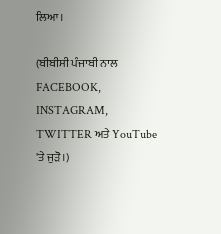ਲਿਆ।

(ਬੀਬੀਸੀ ਪੰਜਾਬੀ ਨਾਲ FACEBOOK, INSTAGRAM, TWITTER ਅਤੇ YouTube 'ਤੇ ਜੁੜੋ।)